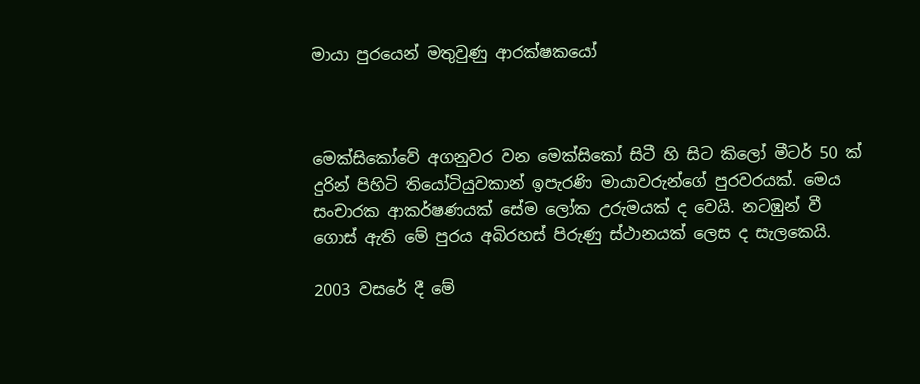මායා පුරයෙන් මතුවුණු ආරක්ෂකයෝ



මෙක්සිකෝවේ අගනුවර වන මෙක්සිකෝ සිටී හි සිට කිලෝ මීටර් 50 ක් දුරින් පිහිටි තියෝටියුවකාන් ඉපැරණි මායාවරුන්ගේ පුරවරයක්. මෙය සංචාරක ආකර්ෂණයක් සේම ලෝක උරුමයක් ද වෙයි. නටඹුන් වී ගොස් ඇති මේ පුරය අබිරහස් පිරුණු ස්ථානයක් ලෙස ද සැලකෙයි.

2003 වසරේ දී මේ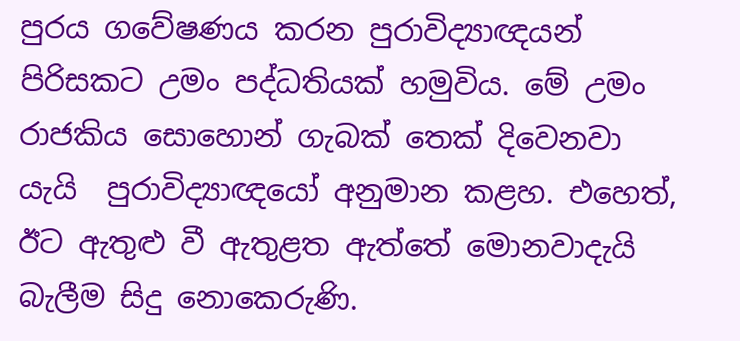පුරය ගවේෂණය කරන පුරාවිද්‍යාඥයන් පිරිසකට උමං පද්ධතියක් හමුවිය. මේ උමං රාජකිය සොහොන් ගැබක් තෙක් දිවෙනවා යැයි  පුරාවිද්‍යාඥයෝ අනුමාන කළහ. එහෙත්, ඊට ඇතුළු වී ඇතුළත ඇත්තේ මොනවාදැයි බැලීම සිදු නොකෙරුණි.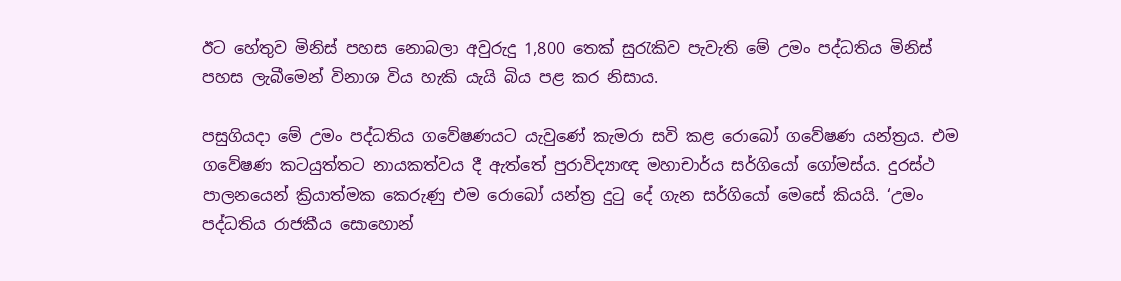ඊට හේතුව මිනිස් පහස නොබලා අවුරුදු 1,800 තෙක් සුරැකිව පැවැති මේ උමං පද්ධතිය මිනිස් පහස ලැබීමෙන් විනාශ විය හැකි යැයි බිය පළ කර නිසාය.

පසුගියදා මේ උමං පද්ධතිය ගවේෂණයට යැවුණේ කැමරා සවි කළ රොබෝ ගවේෂණ යන්ත්‍රය. එම ගවේෂණ කටයුත්තට නායකත්වය දී ඇත්තේ පුරාවිද්‍යාඥ මහාචාර්ය සර්ගියෝ ගෝමස්ය. දුරස්ථ පාලනයෙන් ක්‍රියාත්මක කෙරුණු එම රොබෝ යන්ත්‍ර දුටු දේ ගැන සර්ගියෝ මෙසේ කියයි. ‘උමං පද්ධතිය රාජකීය සොහොන්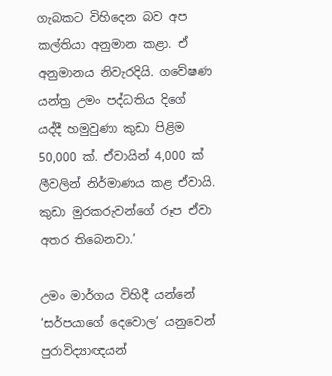ගැබකට විහිදෙන බව අප කල්තියා අනුමාන කළා. ඒ අනුමානය නිවැරදියි. ගවේෂණ යන්ත්‍ර උමං පද්ධතිය දිගේ යද්දී හමුවුණා කුඩා පිළිම 50,000 ක්. ඒවායින් 4,000 ක් ලීවලින් නිර්මාණය කළ ඒවායි. කුඩා මුරකරුවන්ගේ රූප ඒවා අතර තිබෙනවා.’

උමං මාර්ගය විහිදී යන්නේ ‘සර්පයාගේ දෙවොල’ යනුවෙන් පුරාවිද්‍යාඥයන්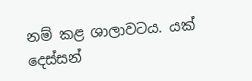නම් කළ ශාලාවටය. යක් දෙස්සන්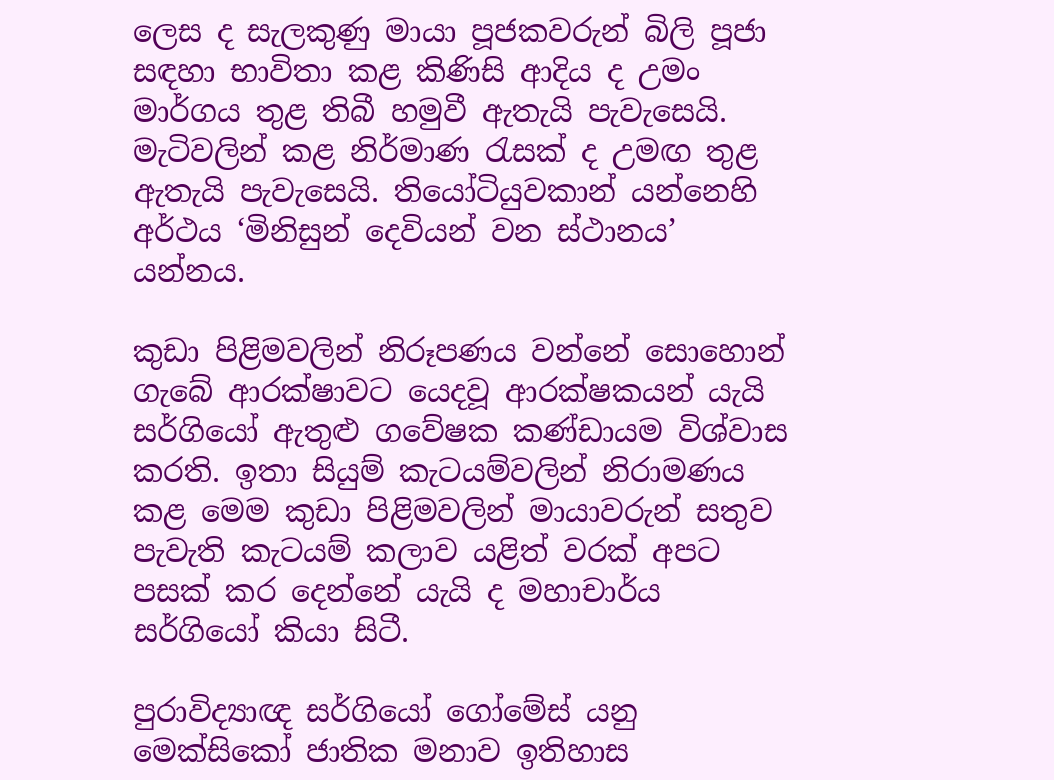ලෙස ද සැලකුණු මායා පූජකවරුන් බිලි පූජා සඳහා භාවිතා කළ කිණිසි ආදිය ද උමං මාර්ගය තුළ තිබී හමුවී ඇතැයි පැවැසෙයි. මැටිවලින් කළ නිර්මාණ රැසක් ද උමඟ තුළ ඇතැයි පැවැසෙයි. තියෝටියුවකාන් යන්නෙහි අර්ථය ‘මිනිසුන් දෙවියන් වන ස්ථානය’ යන්නය.

කුඩා පිළිමවලින් නිරූපණය වන්නේ සොහොන් ගැබේ ආරක්ෂාවට යෙදවූ ආරක්ෂකයන් යැයි සර්ගියෝ ඇතුළු ගවේෂක කණ්ඩායම විශ්වාස කරති. ඉතා සියුම් කැටයම්වලින් නිරාමණය කළ මෙම කුඩා පිළිමවලින් මායාවරුන් සතුව පැවැති කැටයම් කලාව යළිත් වරක් අපට පසක් කර දෙන්නේ යැයි ද මහාචාර්ය සර්ගියෝ කියා සිටී.

පුරාවිද්‍යාඥ සර්ගියෝ ගෝමේස් යනු මෙක්සිකෝ ජාතික මනාව ඉතිහාස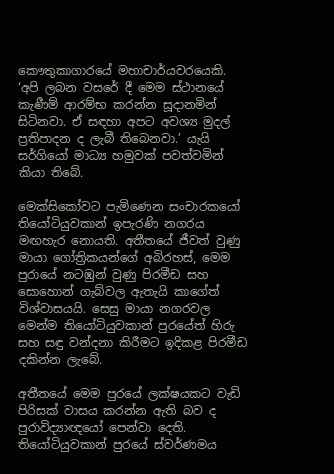කෞතුකාගාරයේ මහාචාර්යවරයෙකි. ‘අපි ලබන වසරේ දී මෙම ස්ථානයේ කැණීම් ආරම්භ කරන්න සූදානමින් සිටිනවා. ඒ සඳහා අපට අවශ්‍ය මුදල් ප්‍රතිපාදන ද ලැබී තිබෙනවා.’ යැයි සර්ගියෝ මාධ්‍ය හමුවක් පවත්වමින් කියා තිබේ.

මෙක්සිකෝවට පැමිණෙන සංචාරකයෝ තියෝටියුවකාන් ඉපැරණි නගරය මඟහැර නොයති. අතීතයේ ජීවත් වුණු මායා ගෝත්‍රිකයන්ගේ අබිරහස්, මෙම පුරායේ නටඹුන් වුණු පිරමීඩ සහ සොහොන් ගැබ්වල ඇතැයි කාගේත් විශ්වාසයයි. සෙසු මායා නගරවල මෙන්ම තියෝටියුවකාන් පුරයේත් හිරු සහ සඳු වන්දනා කිරීමට ඉදිකළ පිරමීඩ දකින්න ලැබේ.

අතීතයේ මෙම පුරයේ ලක්ෂයකට වැඩි පිරිසක් වාසය කරන්න ඇති බව ද පුරාවිද්‍යාඥයෝ පෙන්වා දෙති. තියෝටියුවකාන් පුරයේ ස්වර්ණමය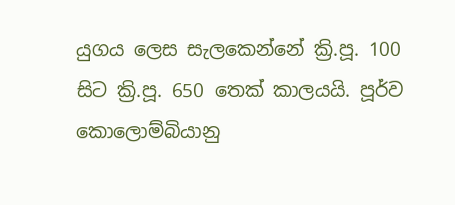යුගය ලෙස සැලකෙන්නේ ක්‍රි.පූ. 100 සිට ක්‍රි.පූ. 650 තෙක් කාලයයි. පූර්ව කොලොම්බියානු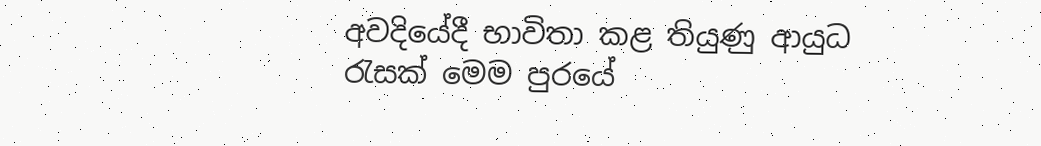අවදියේදී භාවිතා කළ තියුණු ආයුධ රැසක් මෙම පුරයේ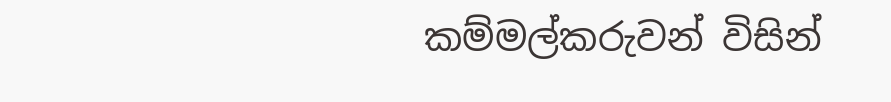කම්මල්කරුවන් විසින්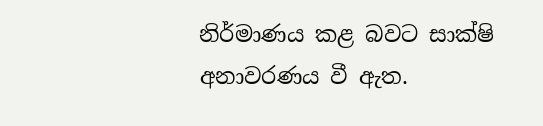නිර්මාණය කළ බවට සාක්ෂි අනාවරණය වී ඇත.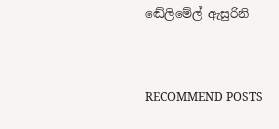ඬේලිමේල් ඇසුරිනි


RECOMMEND POSTS